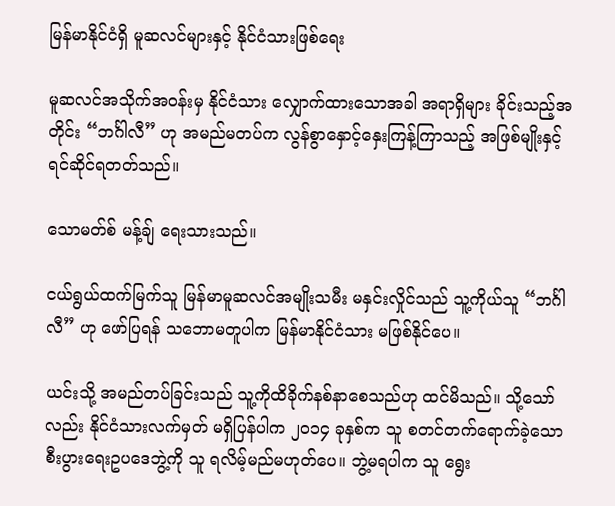မြန်မာနိုင်ငံရှိ မူဆလင်များနှင့် နိုင်ငံသားဖြစ်ရေး

မူဆလင်အသိုက်အဝန်းမှ နိုင်ငံသား လျှောက်ထားသောအခါ အရာရှိများ ခိုင်းသည့်အတိုင်း “ဘင်္ဂါလီ” ဟု အမည်မတပ်က လွန်စွာနှောင့်နှေးကြန့်ကြာသည့် အဖြစ်မျိုးနှင့် ရင်ဆိုင်ရတတ်သည်။

သောမတ်စ် မန့်ချ် ရေးသားသည်။

ငယ်ရွယ်ထက်မြက်သူ မြန်မာမူဆလင်အမျိုးသမီး မနှင်းလှိုင်သည် သူ့ကိုယ်သူ “ဘင်္ဂါလီ” ဟု ဖော်ပြရန် သဘောမတူပါက မြန်မာနိုင်ငံသား မဖြစ်နိုင်ပေ။

ယင်းသို့ အမည်တပ်ခြင်းသည် သူ့ကိုထိခိုက်နစ်နာစေသည်ဟု ထင်မိသည်။ သို့သော်လည်း နိုင်ငံသားလက်မှတ် မရှိပြန်ပါက ၂၀၁၄ ခုနှစ်က သူ စတင်တက်ရောက်ခဲ့သော စီးပွားရေးဥပဒေဘွဲ့ကို သူ ရလိမ့်မည်မဟုတ်ပေ။ ဘွဲ့မရပါက သူ ရွေး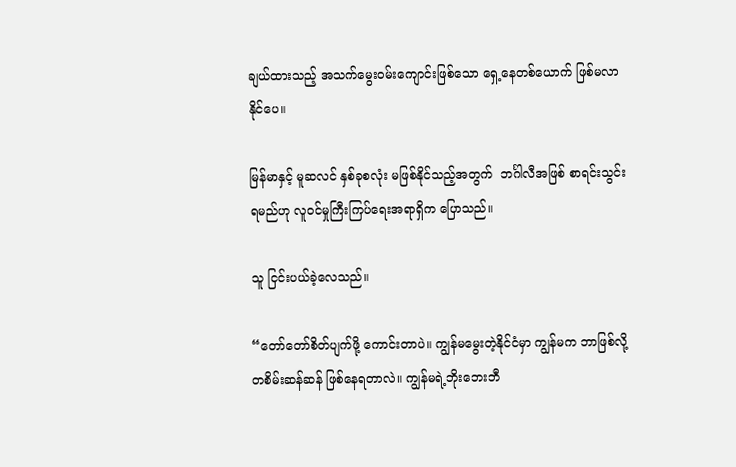ချယ်ထားသည့် အသက်မွေးဝမ်းကျောင်းဖြစ်သော ရှေ့နေတစ်ယောက် ဖြစ်မလာနိုင်ပေ။

မြန်မာနှင့် မူဆလင် နှစ်ခုစလုံး မဖြစ်နိုင်သည့်အတွက်  ဘင်္ဂါလီအဖြစ် စာရင်းသွင်းရမည်ဟု လူဝင်မှုကြီးကြပ်ရေးအရာရှိက ပြောသည်။

သူ ငြင်းပယ်ခဲ့လေသည်။

“တော်တော်စိတ်ပျက်ဖို့ ကောင်းတာပဲ။ ကျွန်မမွေးတဲ့နိုင်ငံမှာ ကျွန်မက ဘာဖြစ်လို့ တစိမ်းဆန်ဆန် ဖြစ်နေရတာလဲ။ ကျွန်မရဲ့ဘိုးဘေးဘီ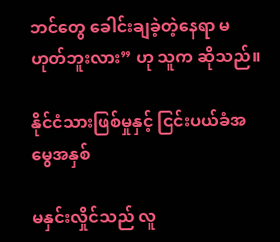ဘင်တွေ ခေါင်းချခဲ့တဲ့နေရာ မဟုတ်ဘူးလား” ဟု သူက ဆိုသည်။

နိုင်ငံသားဖြစ်မှုနှင့် ငြင်းပယ်ခံအမွေအနှစ်

မနှင်းလှိုင်သည် လူ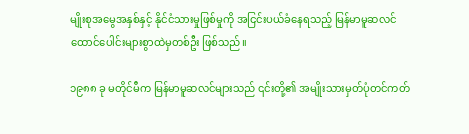မျိုးစုအမွေအနှစ်နှင့် နိုင်ငံသားမှုဖြစ်မှုကို အငြင်းပယ်ခံနေရသည့် မြန်မာမူဆလင် ထောင်ပေါင်းများစွာထဲမှတစ်ဦး ဖြစ်သည်။

၁၉၈၈ ခု မတိုင်မီက မြန်မာမူဆလင်များသည် ၎င်းတို့၏ အမျိုးသားမှတ်ပုံတင်ကတ်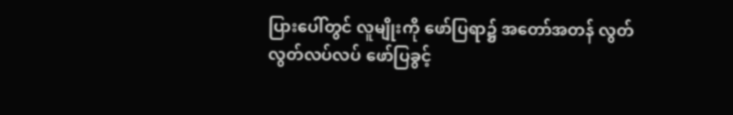ပြားပေါ်တွင် လူမျိုးကို ဖော်ပြရာ၌ အတော်အတန် လွတ်လွတ်လပ်လပ် ဖော်ပြခွင့်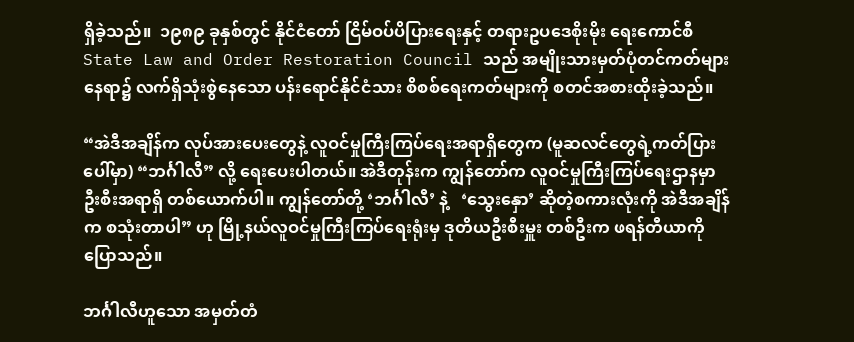ရှိခဲ့သည်။  ၁၉၈၉ ခုနှစ်တွင် နိုင်ငံတော် ငြိမ်ဝပ်ပိပြားရေးနှင့် တရားဥပဒေစိုးမိုး ရေးကောင်စီ State Law and Order Restoration Council သည် အမျိုးသားမှတ်ပုံတင်ကတ်များနေရာ၌ လက်ရှိသုံးစွဲနေသော ပန်းရောင်နိုင်ငံသား စိစစ်ရေးကတ်များကို စတင်အစားထိုးခဲ့သည်။

“အဲဒီအချိန်က လုပ်အားပေးတွေနဲ့ လူဝင်မှုကြီးကြပ်ရေးအရာရှိတွေက (မူဆလင်တွေရဲ့ကတ်ပြားပေါ်မှာ) “ဘင်္ဂါလီ” လို့ ရေးပေးပါတယ်။ အဲဒီတုန်းက ကျွန်တော်က လူဝင်မှုကြီးကြပ်ရေးဌာနမှာ ဦးစီးအရာရှိ တစ်ယောက်ပါ။ ကျွန်တော်တို့ ‘ဘင်္ဂါလီ’ နဲ့   ‘သွေးနှော’ ဆိုတဲ့စကားလုံးကို အဲဒီအချိန်က စသုံးတာပါ” ဟု မြို့နယ်လူဝင်မှုကြီးကြပ်ရေးရုံးမှ ဒုတိယဦးစီးမှူး တစ်ဦးက ဖရန်တီယာကို ပြောသည်။

ဘင်္ဂါလီဟူသော အမှတ်တံ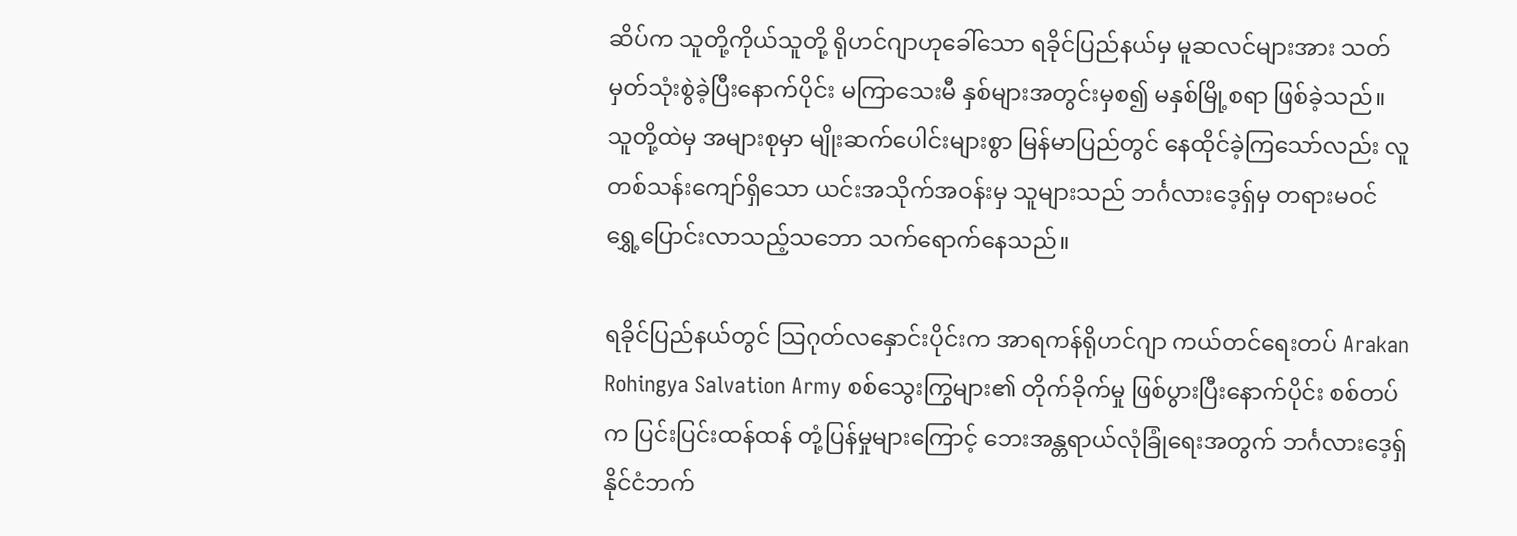ဆိပ်က သူတို့ကိုယ်သူတို့ ရိုဟင်ဂျာဟုခေါ်သော ရခိုင်ပြည်နယ်မှ မူဆလင်များအား သတ်မှတ်သုံးစွဲခဲ့ပြီးနောက်ပိုင်း မကြာသေးမီ နှစ်များအတွင်းမှစ၍ မနှစ်မြို့စရာ ဖြစ်ခဲ့သည်။ သူတို့ထဲမှ အများစုမှာ မျိုးဆက်ပေါင်းများစွာ မြန်မာပြည်တွင် နေထိုင်ခဲ့ကြသော်လည်း လူတစ်သန်းကျော်ရှိသော ယင်းအသိုက်အဝန်းမှ သူများသည် ဘင်္ဂလားဒေ့ရှ်မှ တရားမဝင် ရွှေ့ပြောင်းလာသည့်သဘော သက်ရောက်နေသည်။

ရခိုင်ပြည်နယ်တွင် သြဂုတ်လနှောင်းပိုင်းက အာရကန်ရိုဟင်ဂျာ ကယ်တင်ရေးတပ် Arakan Rohingya Salvation Army စစ်သွေးကြွများ၏ တိုက်ခိုက်မှု ဖြစ်ပွားပြီးနောက်ပိုင်း စစ်တပ်က ပြင်းပြင်းထန်ထန် တုံ့ပြန်မှုများကြောင့် ဘေးအန္တရာယ်လုံခြုံရေးအတွက် ဘင်္ဂလားဒေ့ရှ်နိုင်ငံဘက်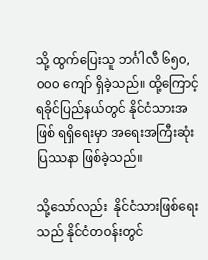သို့ ထွက်ပြေးသူ ဘင်္ဂါလီ ၆၅၀,၀၀၀ ကျော် ရှိခဲ့သည်။ ထို့ကြောင့် ရခိုင်ပြည်နယ်တွင် နိုင်ငံသားအဖြစ် ရရှိရေးမှာ အရေးအကြီးဆုံး ပြဿနာ ဖြစ်ခဲ့သည်။

သို့သော်လည်း  နိုင်ငံသားဖြစ်ရေးသည် နိုင်ငံတဝန်းတွင်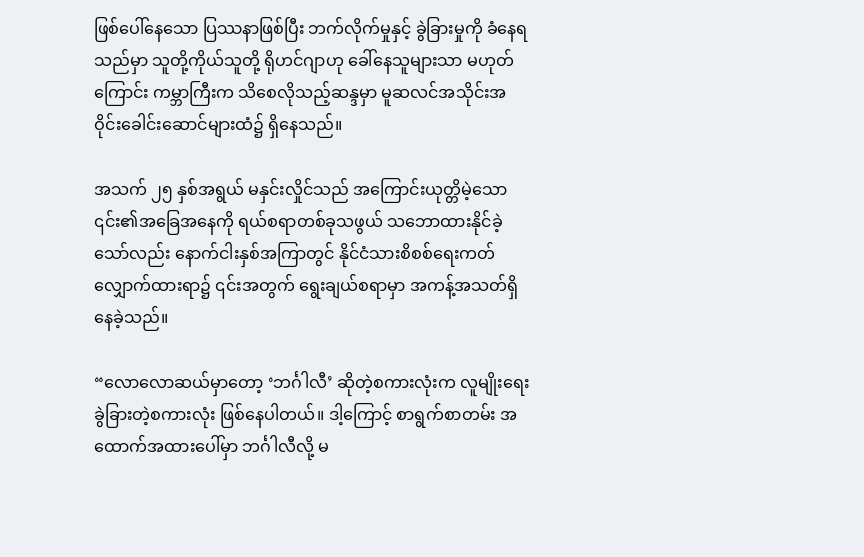ဖြစ်ပေါ်နေသော ပြဿနာဖြစ်ပြီး ဘက်လိုက်မှုနှင့် ခွဲခြားမှုကို ခံနေရသည်မှာ သူတို့ကိုယ်သူတို့ ရိုဟင်ဂျာဟု ခေါ်နေသူများသာ မဟုတ်ကြောင်း ကမ္ဘာကြီးက သိစေလိုသည့်ဆန္ဒမှာ မူဆလင်အသိုင်းအဝိုင်းခေါင်းဆောင်များထံ၌ ရှိနေသည်။

အသက် ၂၅ နှစ်အရွယ် မနှင်းလှိုင်သည် အကြောင်းယုတ္တိမဲ့သော ၎င်း၏အခြေအနေကို ရယ်စရာတစ်ခုသဖွယ် သဘောထားနိုင်ခဲ့သော်လည်း နောက်ငါးနှစ်အကြာတွင် နိုင်ငံသားစိစစ်ရေးကတ် လျှောက်ထားရာ၌ ၎င်းအတွက် ရွေးချယ်စရာမှာ အကန့်အသတ်ရှိနေခဲ့သည်။

“လောလောဆယ်မှာတော့ ‘ဘင်္ဂါလီ’ ဆိုတဲ့စကားလုံးက လူမျိုးရေးခွဲခြားတဲ့စကားလုံး ဖြစ်နေပါတယ်။ ဒါ့ကြောင့် စာရွက်စာတမ်း အထောက်အထားပေါ်မှာ ဘင်္ဂါလီလို့ မ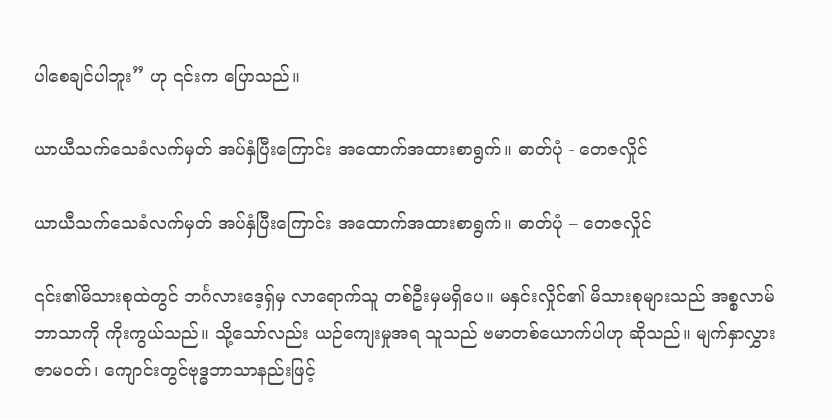ပါစေချင်ပါဘူး” ဟု ၎င်းက ပြောသည်။

ယာယီသက်သေခံလက်မှတ် အပ်နှံပြီးကြောင်း အထောက်အထားစာရွက်။ ဓာတ်ပုံ - တေဇလှိုင်

ယာယီသက်သေခံလက်မှတ် အပ်နှံပြီးကြောင်း အထောက်အထားစာရွက်။ ဓာတ်ပုံ – တေဇလှိုင်

၎င်း၏မိသားစုထဲတွင် ဘင်္ဂလားဒေ့ရှ်မှ လာရောက်သူ တစ်ဦးမှမရှိပေ။ မနှင်းလှိုင်၏ မိသားစုများသည် အစ္စလာမ်ဘာသာကို ကိုးကွယ်သည်။ သို့သော်လည်း ယဉ်ကျေးမှုအရ သူသည် ဗမာတစ်ယောက်ပါဟု ဆိုသည်။ မျက်နှာလွှားဇာမဝတ်၊ ကျောင်းတွင်ဗုဒ္ဓဘာသာနည်းဖြင့်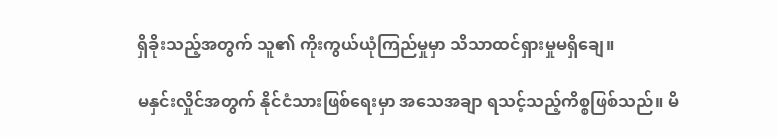ရှိခိုးသည့်အတွက် သူ၏ ကိုးကွယ်ယုံကြည်မှုမှာ သိသာထင်ရှားမှုမရှိချေ။

မနှင်းလှိုင်အတွက် နိုင်ငံသားဖြစ်ရေးမှာ အသေအချာ ရသင့်သည့်ကိစ္စဖြစ်သည်။ မိ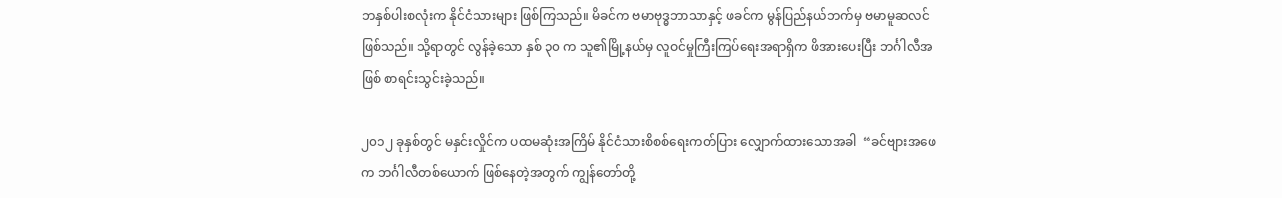ဘနှစ်ပါးစလုံးက နိုင်ငံသားများ ဖြစ်ကြသည်။ မိခင်က ဗမာဗုဒ္ဓဘာသာနှင့် ဖခင်က မွန်ပြည်နယ်ဘက်မှ ဗမာမူဆလင် ဖြစ်သည်။ သို့ရာတွင် လွန်ခဲ့သော နှစ် ၃၀ က သူ၏မြို့နယ်မှ လူဝင်မှုကြီးကြပ်ရေးအရာရှိက ဖိအားပေးပြီး ဘင်္ဂါလီအဖြစ် စာရင်းသွင်းခဲ့သည်။

၂၀၁၂ ခုနှစ်တွင် မနှင်းလှိုင်က ပထမဆုံးအကြိမ် နိုင်ငံသားစိစစ်ရေးကတ်ပြား လျှောက်ထားသောအခါ  “ခင်ဗျားအဖေက ဘင်္ဂါလီတစ်ယောက် ဖြစ်နေတဲ့အတွက် ကျွန်တော်တို့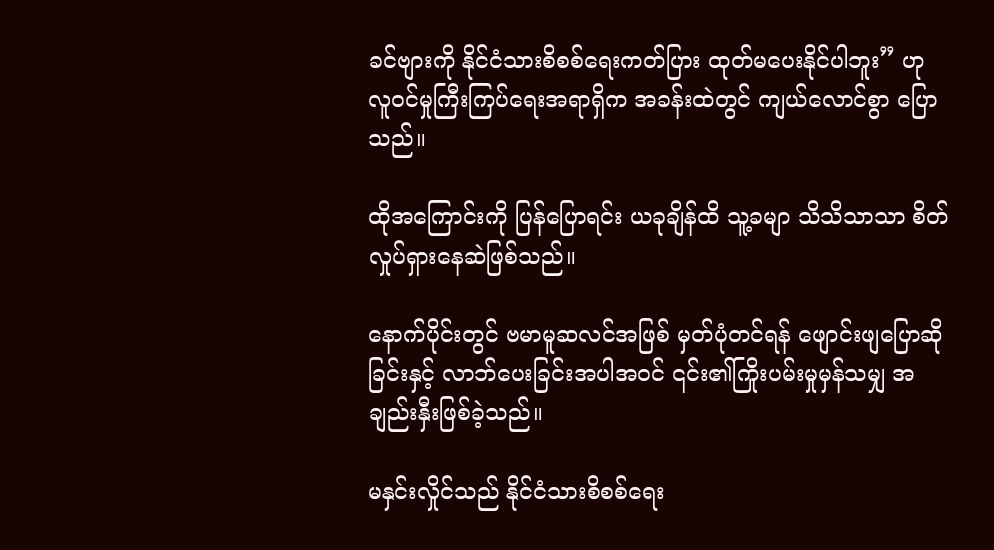ခင်ဗျားကို နိုင်ငံသားစိစစ်ရေးကတ်ပြား ထုတ်မပေးနိုင်ပါဘူး” ဟု လူဝင်မှုကြီးကြပ်ရေးအရာရှိက အခန်းထဲတွင် ကျယ်လောင်စွာ ပြောသည်။

ထိုအကြောင်းကို ပြန်ပြောရင်း ယခုချိန်ထိ သူ့ခမျာ သိသိသာသာ စိတ်လှုပ်ရှားနေဆဲဖြစ်သည်။

နောက်ပိုင်းတွင် ဗမာမူဆလင်အဖြစ် မှတ်ပုံတင်ရန် ဖျောင်းဖျပြောဆိုခြင်းနှင့် လာဘ်ပေးခြင်းအပါအဝင် ၎င်း၏ကြိုးပမ်းမှုမှန်သမျှ အချည်းနှီးဖြစ်ခဲ့သည်။

မနှင်းလှိုင်သည် နိုင်ငံသားစိစစ်ရေး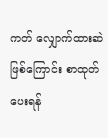ကတ် လျှောက်ထားဆဲဖြစ်ကြောင်း စာထုတ်ပေးရန်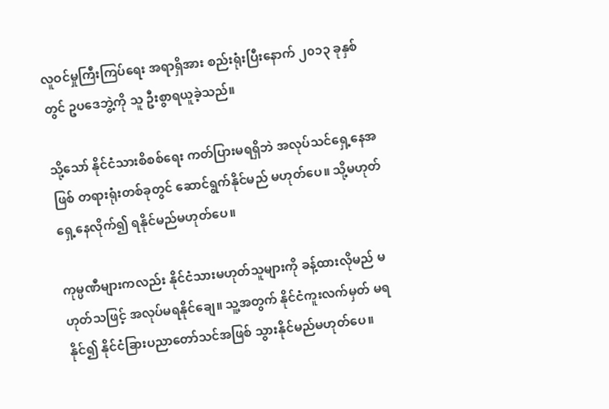လူဝင်မှုကြီးကြပ်ရေး အရာရှိအား စည်းရုံးပြီးနောက် ၂၀၁၃ ခုနှစ်တွင် ဥပဒေဘွဲ့ကို သူ ဦးစွာရယူခဲ့သည်။

သို့သော် နိုင်ငံသားစိစစ်ရေး ကတ်ပြားမရရှိဘဲ အလုပ်သင်ရှေ့နေအဖြစ် တရားရုံးတစ်ခုတွင် ဆောင်ရွက်နိုင်မည် မဟုတ်ပေ။ သို့မဟုတ် ရှေ့နေလိုက်၍ ရနိုင်မည်မဟုတ်ပေ။

ကုမ္ပဏီများကလည်း နိုင်ငံသားမဟုတ်သူများကို ခန့်ထားလိုမည် မဟုတ်သဖြင့် အလုပ်မရနိုင်ချေ။ သူ့အတွက် နိုင်ငံကူးလက်မှတ် မရနိုင်၍ နိုင်ငံခြားပညာတော်သင်အဖြစ် သွားနိုင်မည်မဟုတ်ပေ။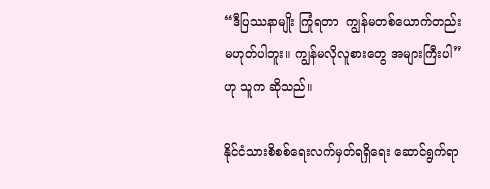“ဒီပြဿနာမျိုး ကြုံရတာ  ကျွန်မတစ်ယောက်တည်း မဟုတ်ပါဘူး။ ကျွန်မလိုလူစားတွေ အများကြီးပါ” ဟု သူက ဆိုသည်။

နိုင်ငံသားစိစစ်ရေးလက်မှတ်ရရှိရေး ဆောင်ရွက်ရာ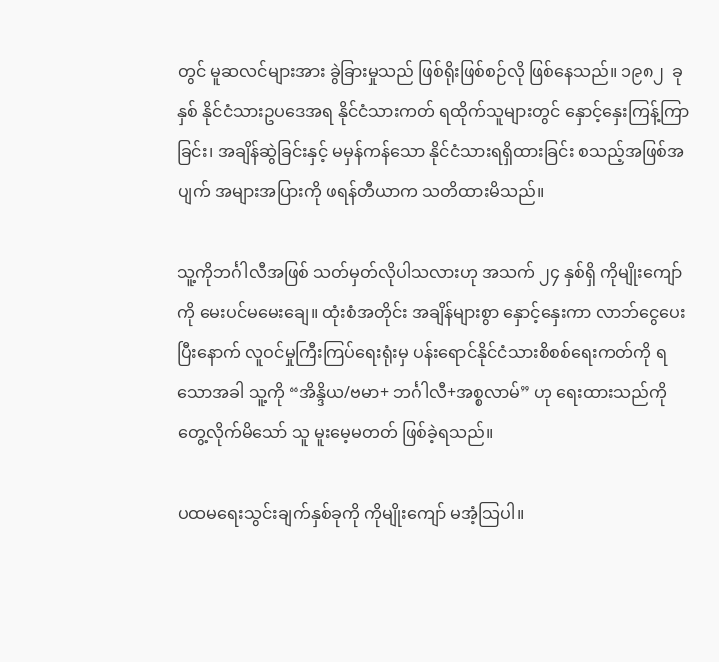တွင် မူဆလင်များအား ခွဲခြားမှုသည် ဖြစ်ရိုးဖြစ်စဉ်လို ဖြစ်နေသည်။ ၁၉၈၂  ခုနှစ် နိုင်ငံသားဥပဒေအရ နိုင်ငံသားကတ် ရထိုက်သူများတွင် နှောင့်နှေးကြန့်ကြာခြင်း၊ အချိန်ဆွဲခြင်းနှင့် မမှန်ကန်သော နိုင်ငံသားရရှိထားခြင်း စသည့်အဖြစ်အပျက် အများအပြားကို ဖရန်တီယာက သတိထားမိသည်။

သူ့ကိုဘင်္ဂါလီအဖြစ် သတ်မှတ်လိုပါသလားဟု အသက် ၂၄ နှစ်ရှိ ကိုမျိုးကျော်ကို မေးပင်မမေးချေ။ ထုံးစံအတိုင်း အချိန်များစွာ နှောင့်နှေးကာ လာဘ်ငွေပေးပြီးနောက် လူဝင်မှုကြီးကြပ်ရေးရုံးမှ ပန်းရောင်နိုင်ငံသားစိစစ်ရေးကတ်ကို ရသောအခါ သူ့ကို “အိန္ဒိယ/ဗမာ+ ဘင်္ဂါလီ+အစ္စလာမ်” ဟု ရေးထားသည်ကို တွေ့လိုက်မိသော် သူ မူးမေ့မတတ် ဖြစ်ခဲ့ရသည်။

ပထမရေးသွင်းချက်နှစ်ခုကို ကိုမျိုးကျော် မအံ့သြပါ။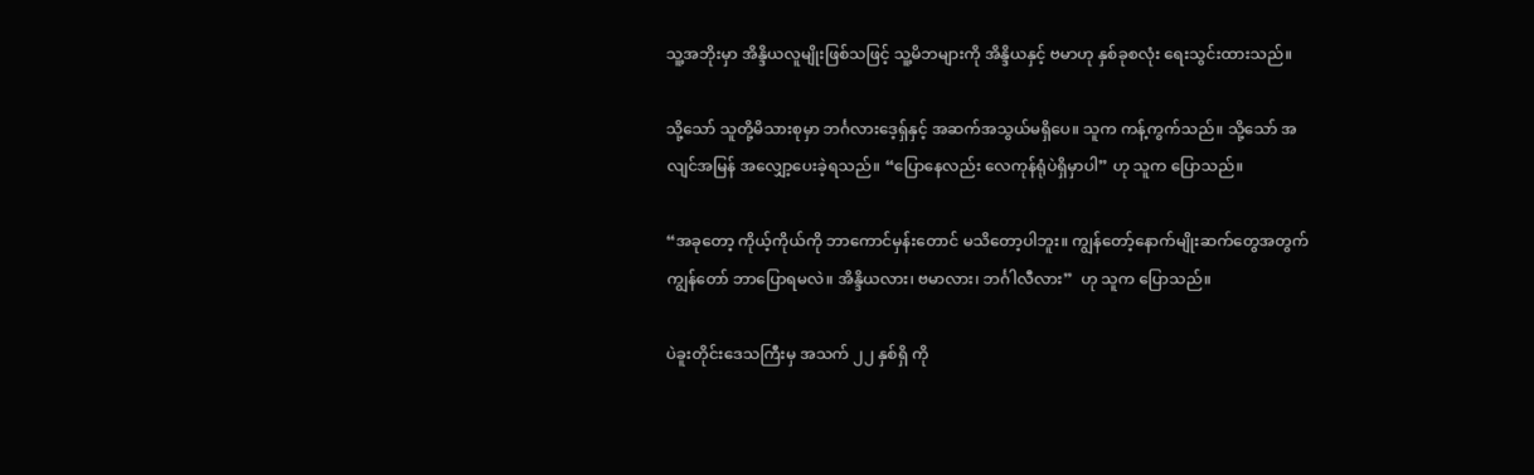သူ့အဘိုးမှာ အိန္ဒိယလူမျိုးဖြစ်သဖြင့် သူ့မိဘများကို အိန္ဒိယနှင့် ဗမာဟု နှစ်ခုစလုံး ရေးသွင်းထားသည်။

သို့သော် သူတို့မိသားစုမှာ ဘင်္ဂလားဒေ့ရှ်နှင့် အဆက်အသွယ်မရှိပေ။ သူက ကန့်ကွက်သည်။ သို့သော် အလျင်အမြန် အလျှော့ပေးခဲ့ရသည်။ “ပြောနေလည်း လေကုန်ရုံပဲရှိမှာပါ” ဟု သူက ပြောသည်။

“အခုတော့ ကိုယ့်ကိုယ်ကို ဘာကောင်မှန်းတောင် မသိတော့ပါဘူး။ ကျွန်တော့်နောက်မျိုးဆက်တွေအတွက် ကျွန်တော် ဘာပြောရမလဲ။ အိန္ဒိယလား၊ ဗမာလား၊ ဘင်္ဂါလီလား”  ဟု သူက ပြောသည်။

ပဲခူးတိုင်းဒေသကြီးမှ အသက် ၂၂ နှစ်ရှိ ကို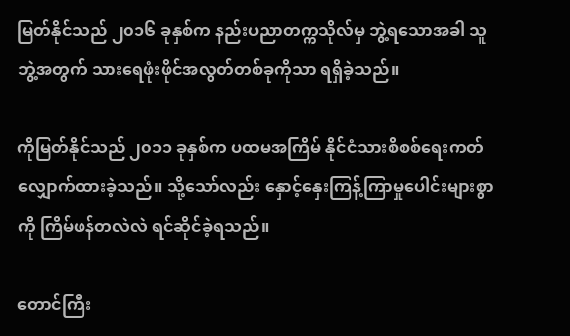မြတ်နိုင်သည် ၂၀၁၆ ခုနှစ်က နည်းပညာတက္ကသိုလ်မှ ဘွဲ့ရသောအခါ သူဘွဲ့အတွက် သားရေဖုံးဖိုင်အလွတ်တစ်ခုကိုသာ ရရှိခဲ့သည်။

ကိုမြတ်နိုင်သည် ၂၀၁၁ ခုနှစ်က ပထမအကြိမ် နိုင်ငံသားစိစစ်ရေးကတ် လျှောက်ထားခဲ့သည်။ သို့သော်လည်း နှောင့်နှေးကြန့်ကြာမှုပေါင်းများစွာကို ကြိမ်ဖန်တလဲလဲ ရင်ဆိုင်ခဲ့ရသည်။

တောင်ကြီး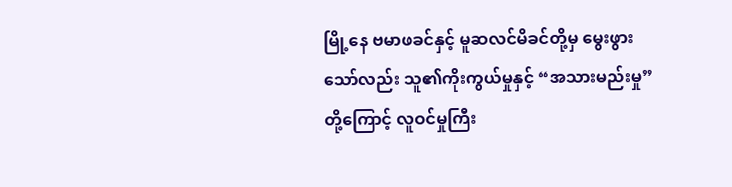မြို့နေ ဗမာဖခင်နှင့် မူဆလင်မိခင်တို့မှ မွေးဖွားသော်လည်း သူ၏ကိုးကွယ်မှုနှင့် “အသားမည်းမှု”တို့ကြောင့် လူဝင်မှုကြီး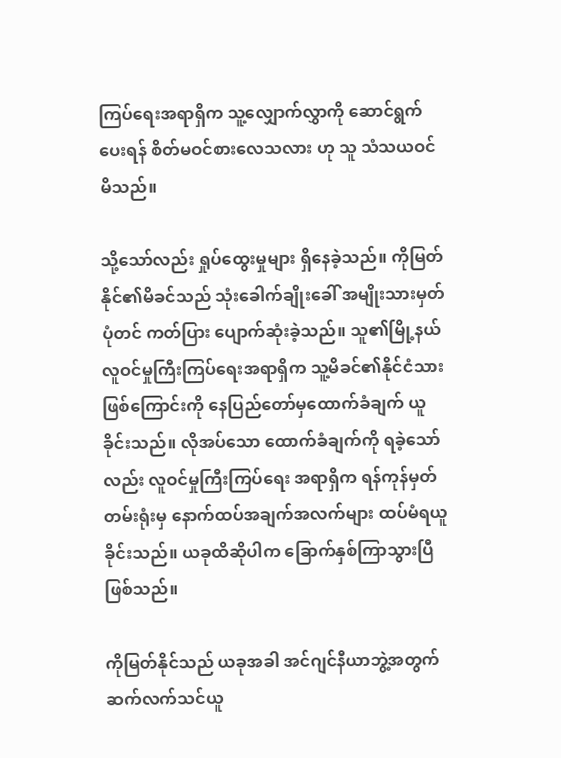ကြပ်ရေးအရာရှိက သူ့လျှောက်လွှာကို ဆောင်ရွက်ပေးရန် စိတ်မဝင်စားလေသလား ဟု သူ သံသယဝင်မိသည်။

သို့သော်လည်း ရှုပ်ထွေးမှုများ ရှိနေခဲ့သည်။ ကိုမြတ်နိုင်၏မိခင်သည် သုံးခေါက်ချိုးခေါ် အမျိုးသားမှတ်ပုံတင် ကတ်ပြား ပျောက်ဆုံးခဲ့သည်။ သူ၏မြို့နယ်လူဝင်မှုကြီးကြပ်ရေးအရာရှိက သူ့မိခင်၏နိုင်ငံသားဖြစ်ကြောင်းကို နေပြည်တော်မှထောက်ခံချက် ယူခိုင်းသည်။ လိုအပ်သော ထောက်ခံချက်ကို ရခဲ့သော်လည်း လူဝင်မှုကြီးကြပ်ရေး အရာရှိက ရန်ကုန်မှတ်တမ်းရုံးမှ နောက်ထပ်အချက်အလက်များ ထပ်မံရယူခိုင်းသည်။ ယခုထိဆိုပါက ခြောက်နှစ်ကြာသွားပြီဖြစ်သည်။

ကိုမြတ်နိုင်သည် ယခုအခါ အင်ဂျင်နီယာဘွဲ့အတွက် ဆက်လက်သင်ယူ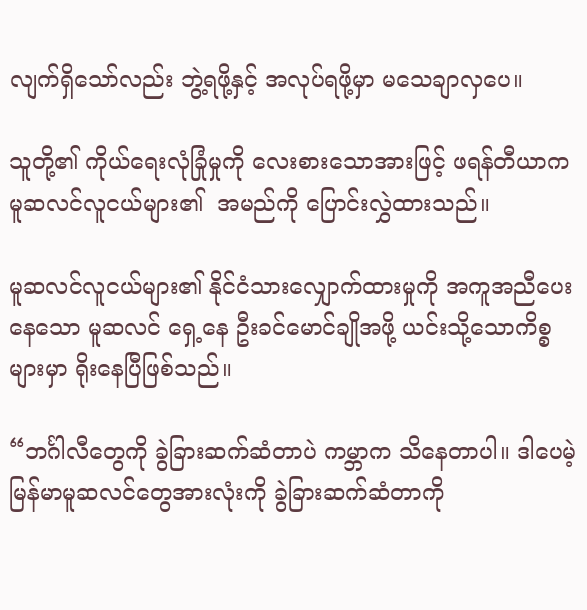လျက်ရှိသော်လည်း ဘွဲ့ရဖို့နှင့် အလုပ်ရဖို့မှာ မသေချာလှပေ။

သူတို့၏ ကိုယ်ရေးလုံခြုံမှုကို လေးစားသောအားဖြင့် ဖရန်တီယာက မူဆလင်လူငယ်များ၏  အမည်ကို ပြောင်းလွှဲထားသည်။

မူဆလင်လူငယ်များ၏ နိုင်ငံသားလျှောက်ထားမှုကို အကူအညီပေးနေသော မူဆလင် ရှေ့နေ ဦးခင်မောင်ချိုအဖို့ ယင်းသို့သောကိစ္စများမှာ ရိုးနေပြီဖြစ်သည်။

“ဘင်္ဂါလီတွေကို ခွဲခြားဆက်ဆံတာပဲ ကမ္ဘာက သိနေတာပါ။ ဒါပေမဲ့ မြန်မာမူဆလင်တွေအားလုံးကို ခွဲခြားဆက်ဆံတာကို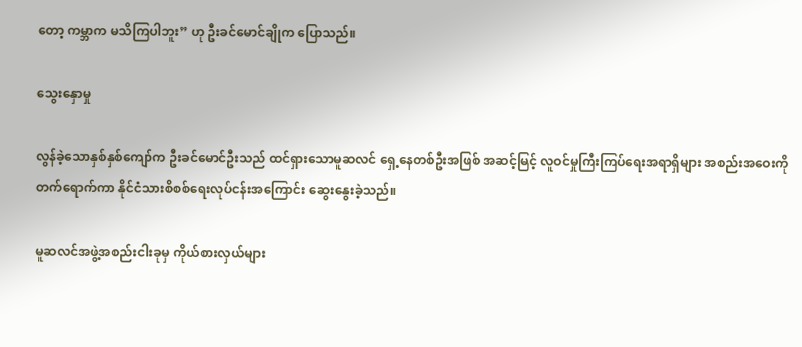တော့ ကမ္ဘာက မသိကြပါဘူး” ဟု ဦးခင်မောင်ချိုက ပြောသည်။

သွေးနှောမှု

လွန်ခဲ့သောနှစ်နှစ်ကျော်က ဦးခင်မောင်ဦးသည် ထင်ရှားသောမူဆလင် ရှေ့နေတစ်ဦးအဖြစ် အဆင့်မြင့် လူဝင်မှုကြီးကြပ်ရေးအရာရှိများ အစည်းအဝေးကို တက်ရောက်ကာ နိုင်ငံသားစိစစ်ရေးလုပ်ငန်းအကြောင်း ဆွေးနွေးခဲ့သည်။

မူဆလင်အဖွဲ့အစည်းငါးခုမှ ကိုယ်စားလှယ်များ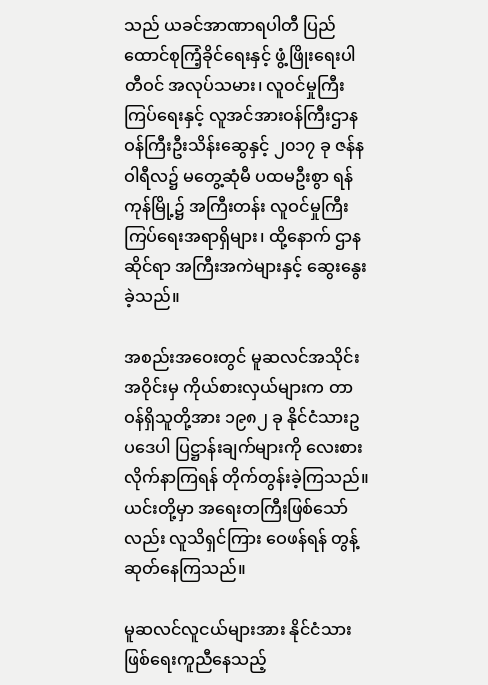သည် ယခင်အာဏာရပါတီ ပြည်ထောင်စုကြံ့ခိုင်ရေးနှင့် ဖွံ့ဖြိုးရေးပါတီဝင် အလုပ်သမား၊ လူဝင်မှုကြီးကြပ်ရေးနှင့် လူအင်အားဝန်ကြီးဌာန ဝန်ကြီးဦးသိန်းဆွေနှင့် ၂၀၁၇ ခု ဇန်နဝါရီလ၌ မတွေ့ဆုံမီ ပထမဦးစွာ ရန်ကုန်မြို့၌ အကြီးတန်း လူဝင်မှုကြီးကြပ်ရေးအရာရှိများ၊ ထို့နောက် ဌာနဆိုင်ရာ အကြီးအကဲများနှင့် ဆွေးနွေးခဲ့သည်။

အစည်းအဝေးတွင် မူဆလင်အသိုင်းအဝိုင်းမှ ကိုယ်စားလှယ်များက တာဝန်ရှိသူတို့အား ၁၉၈၂ ခု နိုင်ငံသားဥပဒေပါ ပြဋ္ဌာန်းချက်များကို လေးစားလိုက်နာကြရန် တိုက်တွန်းခဲ့ကြသည်။ ယင်းတို့မှာ အရေးတကြီးဖြစ်သော်လည်း လူသိရှင်ကြား ဝေဖန်ရန် တွန့်ဆုတ်နေကြသည်။

မူဆလင်လူငယ်များအား နိုင်ငံသားဖြစ်ရေးကူညီနေသည့်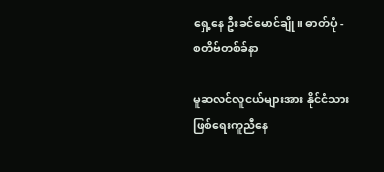ရှေ့နေ ဦးခင်မောင်ချို။ ဓာတ်ပုံ - စတိဗ်တစ်ခ်နာ

မူဆလင်လူငယ်များအား နိုင်ငံသားဖြစ်ရေးကူညီနေ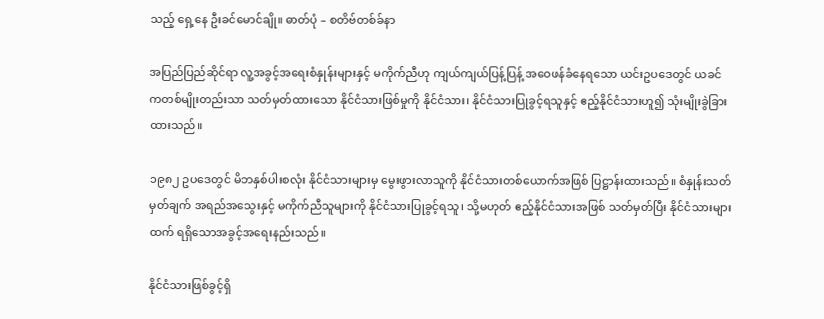သည့် ရှေ့နေ ဦးခင်မောင်ချို။ ဓာတ်ပုံ – စတိဗ်တစ်ခ်နာ

အပြည်ပြည်ဆိုင်ရာ လူ့အခွင့်အရေးစံနှုန်းများနှင့် မကိုက်ညီဟု ကျယ်ကျယ်ပြန့်ပြန့် အဝေဖန်ခံနေရသော ယင်းဥပဒေတွင် ယခင်ကတစ်မျိုးတည်းသာ သတ်မှတ်ထားသော နိုင်ငံသားဖြစ်မှုကို နိုင်ငံသား၊ နိုင်ငံသားပြုခွင့်ရသူနှင့် ဧည့်နိုင်ငံသားဟူ၍ သုံးမျိုးခွဲခြားထားသည်။

၁၉၈၂ ဥပဒေတွင် မိဘနှစ်ပါးစလုံး နိုင်ငံသားများမှ မွေးဖွားလာသူကို နိုင်ငံသားတစ်ယောက်အဖြစ် ပြဋ္ဌာန်းထားသည်။ စံနှုန်းသတ်မှတ်ချက် အရည်အသွေးနှင့် မကိုက်ညီသူများကို နိုင်ငံသားပြုခွင့်ရသူ၊ သို့မဟုတ် ဧည့်နိုင်ငံသားအဖြစ် သတ်မှတ်ပြီး နိုင်ငံသားများထက် ရရှိသောအခွင့်အရေးနည်းသည်။

နိုင်ငံသားဖြစ်ခွင့်ရှိ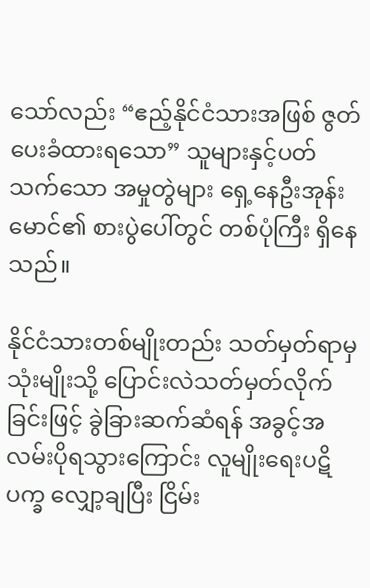သော်လည်း “ဧည့်နိုင်ငံသားအဖြစ် ဇွတ်ပေးခံထားရသော” သူများနှင့်ပတ်သက်သော အမှုတွဲများ ရှေ့နေဦးအုန်းမောင်၏ စားပွဲပေါ်တွင် တစ်ပုံကြီး ရှိနေသည်။

နိုင်ငံသားတစ်မျိုးတည်း သတ်မှတ်ရာမှ သုံးမျိုးသို့ ပြောင်းလဲသတ်မှတ်လိုက်ခြင်းဖြင့် ခွဲခြားဆက်ဆံရန် အခွင့်အလမ်းပိုရသွားကြောင်း လူမျိုးရေးပဋိပက္ခ လျှော့ချပြီး ငြိမ်း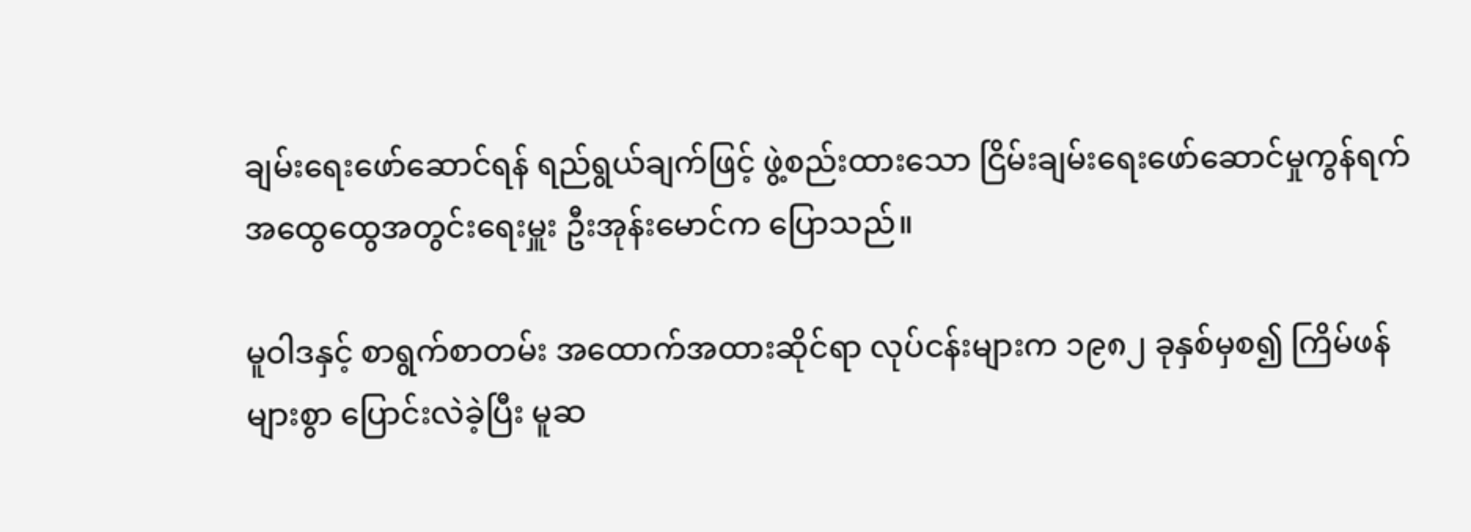ချမ်းရေးဖော်ဆောင်ရန် ရည်ရွယ်ချက်ဖြင့် ဖွဲ့စည်းထားသော ငြိမ်းချမ်းရေးဖော်ဆောင်မှုကွန်ရက် အထွေထွေအတွင်းရေးမှူး ဦးအုန်းမောင်က ပြောသည်။

မူဝါဒနှင့် စာရွက်စာတမ်း အထောက်အထားဆိုင်ရာ လုပ်ငန်းများက ၁၉၈၂ ခုနှစ်မှစ၍ ကြိမ်ဖန်များစွာ ပြောင်းလဲခဲ့ပြီး မူဆ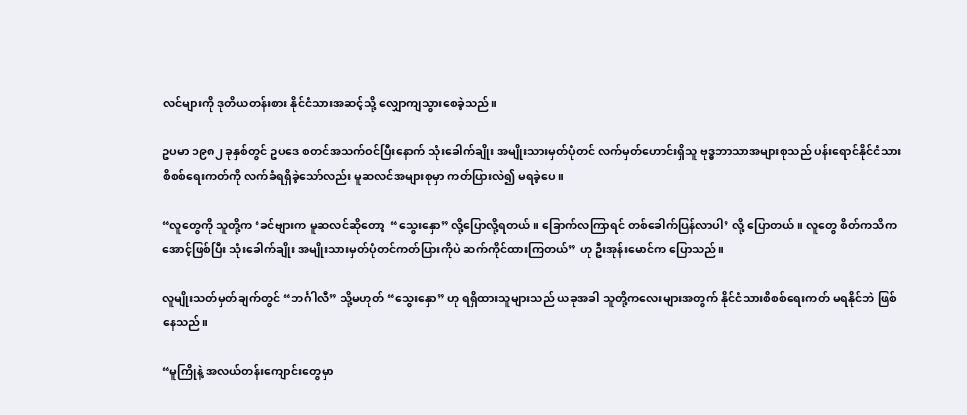လင်များကို ဒုတိယတန်းစား နိုင်ငံသားအဆင့်သို့ လျှောကျသွားစေခဲ့သည်။

ဥပမာ ၁၉၈၂ ခုနှစ်တွင် ဥပဒေ စတင်အသက်ဝင်ပြီးနောက် သုံးခေါက်ချိုး အမျိုးသားမှတ်ပုံတင် လက်မှတ်ဟောင်းရှိသူ ဗုဒ္ဓဘာသာအများစုသည် ပန်းရောင်နိုင်ငံသားစိစစ်ရေးကတ်ကို လက်ခံရရှိခဲ့သော်လည်း မူဆလင်အများစုမှာ ကတ်ပြားလဲ၍ မရခဲ့ပေ။

“လူတွေကို သူတို့က ‘ခင်ဗျားက မူဆလင်ဆိုတော့  “သွေးနှော” လို့ပြောလို့ရတယ်။ ခြောက်လကြာရင် တစ်ခေါက်ပြန်လာပါ’ လို့ ပြောတယ်။ လူတွေ စိတ်ကသိကအောင့်ဖြစ်ပြီး သုံးခေါက်ချိုး အမျိုးသားမှတ်ပုံတင်ကတ်ပြားကိုပဲ ဆက်ကိုင်ထားကြတယ်” ဟု ဦးအုန်းမောင်က ပြောသည်။

လူမျိုးသတ်မှတ်ချက်တွင် “ဘင်္ဂါလီ” သို့မဟုတ် “သွေးနှော” ဟု ရရှိထားသူများသည် ယခုအခါ သူတို့ကလေးများအတွက် နိုင်ငံသားစိစစ်ရေးကတ် မရနိုင်ဘဲ ဖြစ်နေသည်။

“မူကြိုနဲ့ အလယ်တန်းကျောင်းတွေမှာ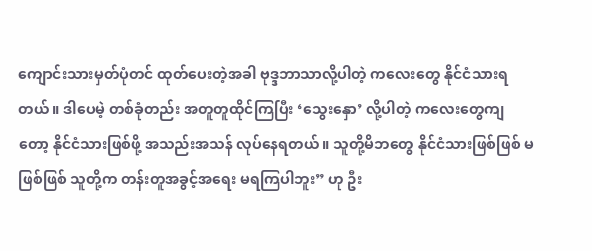ကျောင်းသားမှတ်ပုံတင် ထုတ်ပေးတဲ့အခါ ဗုဒ္ဒဘာသာလို့ပါတဲ့ ကလေးတွေ နိုင်ငံသားရတယ်။ ဒါပေမဲ့ တစ်ခုံတည်း အတူတူထိုင်ကြပြီး ‘သွေးနှော’ လို့ပါတဲ့ ကလေးတွေကျတော့ နိုင်ငံသားဖြစ်ဖို့ အသည်းအသန် လုပ်နေရတယ်။ သူတို့မိဘတွေ နိုင်ငံသားဖြစ်ဖြစ် မဖြစ်ဖြစ် သူတို့က တန်းတူအခွင့်အရေး မရကြပါဘူး” ဟု ဦး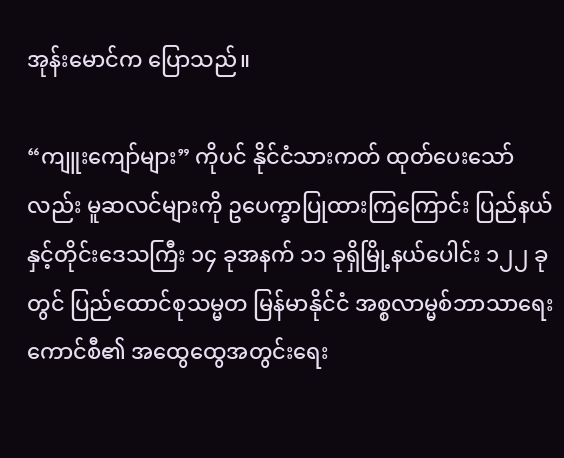အုန်းမောင်က ပြောသည်။

“ကျူးကျော်များ” ကိုပင် နိုင်ငံသားကတ် ထုတ်ပေးသော်လည်း မူဆလင်များကို ဥပေက္ခာပြုထားကြကြောင်း ပြည်နယ်နှင့်တိုင်းဒေသကြီး ၁၄ ခုအနက် ၁၁ ခုရှိမြို့နယ်ပေါင်း ၁၂၂ ခုတွင် ပြည်ထောင်စုသမ္မတ မြန်မာနိုင်ငံ အစ္စလာမ္မစ်ဘာသာရေးကောင်စီ၏ အထွေထွေအတွင်းရေး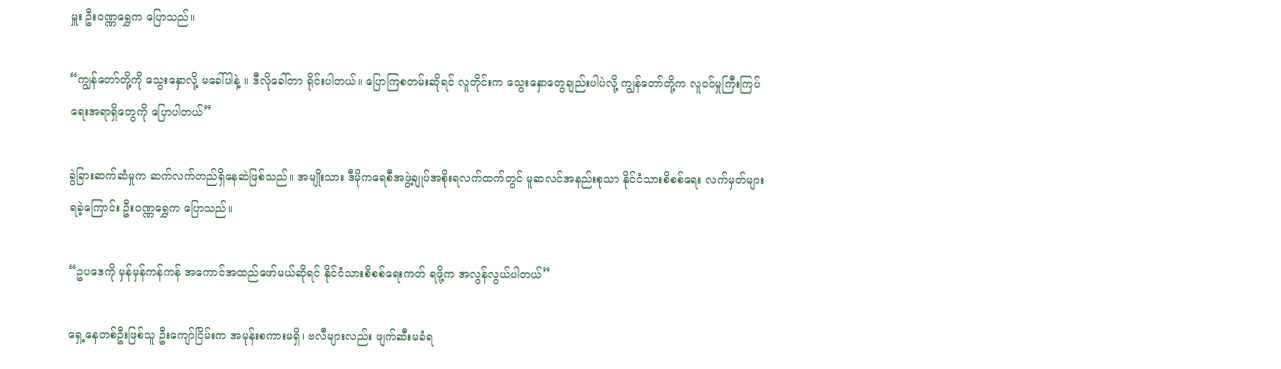မှူး ဦးဝဏ္ဏရွှေက ပြောသည်။

“ကျွန်တော်တို့ကို သွေးနှောလို့ မခေါ်ပါနဲ့ ။ ဒီလိုခေါ်တာ ရိုင်းပါတယ်။ ပြောကြစတမ်းဆိုရင် လူတိုင်းက သွေးနှောတွေချည်းပါပဲလို့ ကျွန်တော်တို့က လူဝင်မှုကြီးကြပ်ရေးအရာရှိတွေကို ပြောပါတယ်”

ခွဲခြားဆက်ဆံမှုက ဆက်လက်တည်ရှိနေဆဲဖြစ်သည်။ အမျိုးသား ဒီမိုကရေစီအဖွဲ့ချုပ်အစိုးရလက်ထက်တွင် မူဆလင်အနည်းစုသာ နိုင်ငံသားစိစစ်ရေး လက်မှတ်များရခဲ့ကြောင်း ဦးဝဏ္ဏရွှေက ပြောသည်။

“ဥပဒေကို မှန်မှန်ကန်ကန် အကောင်အထည်ဖော်မယ်ဆိုရင် နိုင်ငံသားစိစစ်ရေးကတ် ရဖို့က အလွန်လွယ်ပါတယ်”

ရှေ့နေတစ်ဦးဖြစ်သူ ဦးကျော်ငြိမ်းက အမုန်းစကားမရှိ၊ ဗလီများလည်း ဖျက်ဆီးမခံရ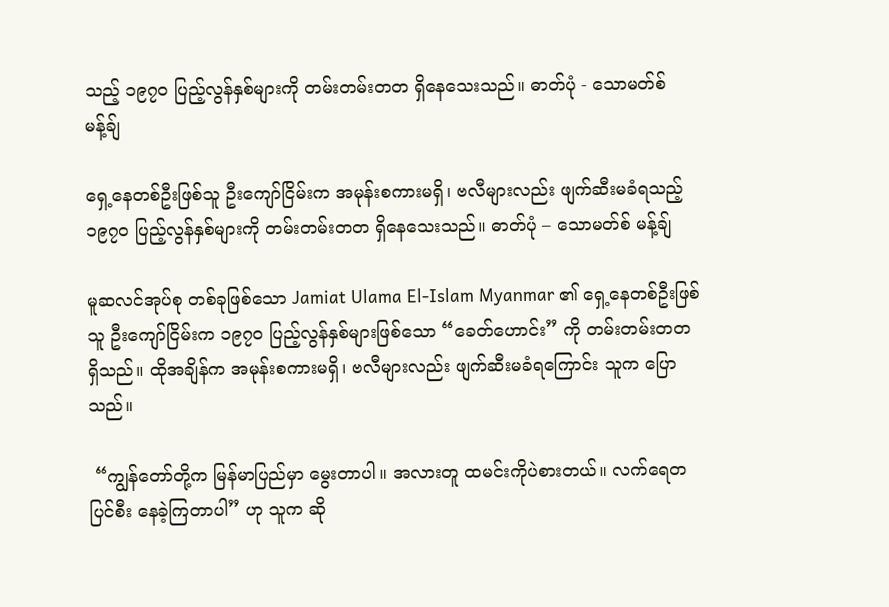သည့် ၁၉၇၀ ပြည့်လွန်နှစ်များကို တမ်းတမ်းတတ ရှိနေသေးသည်။ ဓာတ်ပုံ - သောမတ်စ် မန့်ချ်

ရှေ့နေတစ်ဦးဖြစ်သူ ဦးကျော်ငြိမ်းက အမုန်းစကားမရှိ၊ ဗလီများလည်း ဖျက်ဆီးမခံရသည့် ၁၉၇၀ ပြည့်လွန်နှစ်များကို တမ်းတမ်းတတ ရှိနေသေးသည်။ ဓာတ်ပုံ – သောမတ်စ် မန့်ချ်

မူဆလင်အုပ်စု တစ်ခုဖြစ်သော Jamiat Ulama El-Islam Myanmar ၏ ရှေ့နေတစ်ဦးဖြစ်သူ ဦးကျော်ငြိမ်းက ၁၉၇၀ ပြည့်လွန်နှစ်များဖြစ်သော “ခေတ်ဟောင်း” ကို တမ်းတမ်းတတ ရှိသည်။ ထိုအချိန်က အမုန်းစကားမရှိ၊ ဗလီများလည်း ဖျက်ဆီးမခံရကြောင်း သူက ပြောသည်။

 “ကျွန်တော်တို့က မြန်မာပြည်မှာ မွေးတာပါ။ အလားတူ ထမင်းကိုပဲစားတယ်။ လက်ရေတပြင်စီး နေခဲ့ကြတာပါ” ဟု သူက ဆို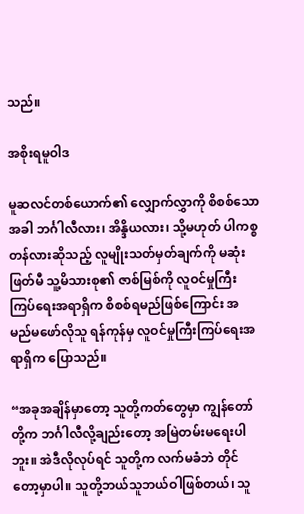သည်။

အစိုးရမူဝါဒ

မူဆလင်တစ်ယောက်၏ လျှောက်လွှာကို စိစစ်သောအခါ ဘင်္ဂါလီလား၊ အိန္ဒိယလား၊ သို့မဟုတ် ပါကစ္စတန်လားဆိုသည့် လူမျိုးသတ်မှတ်ချက်ကို မဆုံးဖြတ်မီ သူ့မိသားစု၏ ဇာစ်မြစ်ကို လူဝင်မှုကြီးကြပ်ရေးအရာရှိက စိစစ်ရမည်ဖြစ်ကြောင်း အမည်မဖော်လိုသူ ရန်ကုန်မှ လူဝင်မှုကြီးကြပ်ရေးအရာရှိက ပြောသည်။

“အခုအချိန်မှာတော့ သူတို့ကတ်တွေမှာ ကျွန်တော်တို့က ဘင်္ဂါလီလို့ချည်းတော့ အမြဲတမ်းမရေးပါဘူး။ အဲဒီလိုလုပ်ရင် သူတို့က လက်မခံဘဲ တိုင်တော့မှာပါ။ သူတို့ဘယ်သူဘယ်ဝါဖြစ်တယ်၊ သူ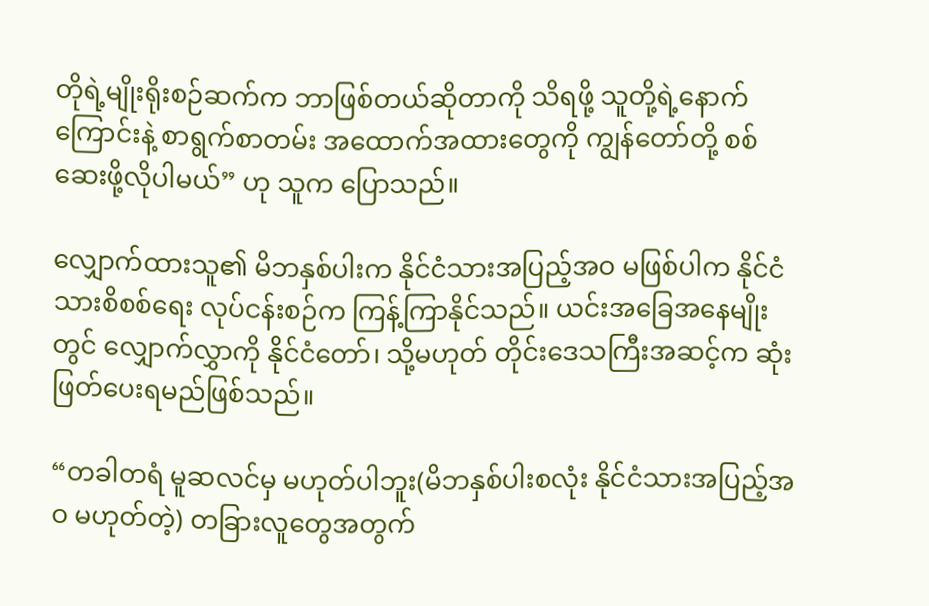တိုရဲ့မျိုးရိုးစဉ်ဆက်က ဘာဖြစ်တယ်ဆိုတာကို သိရဖို့ သူတို့ရဲ့နောက်ကြောင်းနဲ့ စာရွက်စာတမ်း အထောက်အထားတွေကို ကျွန်တော်တို့ စစ်ဆေးဖို့လိုပါမယ်” ဟု သူက ပြောသည်။

လျှောက်ထားသူ၏ မိဘနှစ်ပါးက နိုင်ငံသားအပြည့်အဝ မဖြစ်ပါက နိုင်ငံသားစိစစ်ရေး လုပ်ငန်းစဉ်က ကြန့်ကြာနိုင်သည်။ ယင်းအခြေအနေမျိုးတွင် လျှောက်လွှာကို နိုင်ငံတော်၊ သို့မဟုတ် တိုင်းဒေသကြီးအဆင့်က ဆုံးဖြတ်ပေးရမည်ဖြစ်သည်။

“တခါတရံ မူဆလင်မှ မဟုတ်ပါဘူး(မိဘနှစ်ပါးစလုံး နိုင်ငံသားအပြည့်အဝ မဟုတ်တဲ့) တခြားလူတွေအတွက်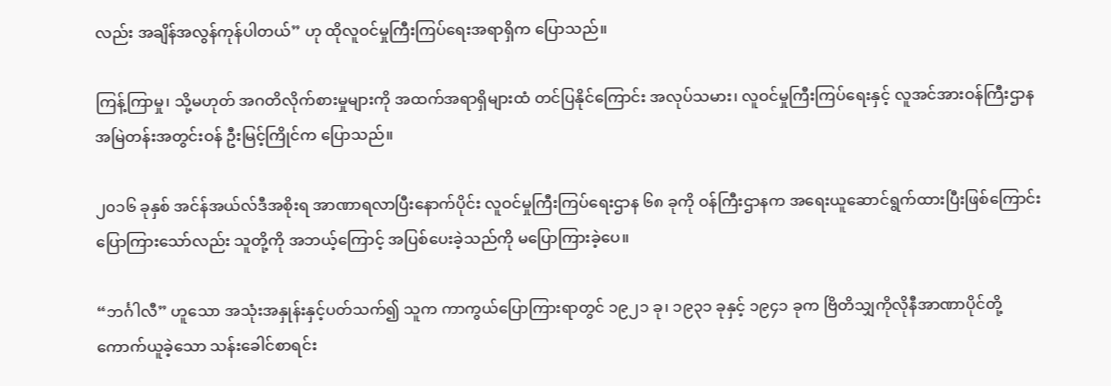လည်း အချိန်အလွန်ကုန်ပါတယ်” ဟု ထိုလူဝင်မှုကြီးကြပ်ရေးအရာရှိက ပြောသည်။

ကြန့်ကြာမှု၊ သို့မဟုတ် အဂတိလိုက်စားမှုများကို အထက်အရာရှိများထံ တင်ပြနိုင်ကြောင်း အလုပ်သမား၊ လူဝင်မှုကြီးကြပ်ရေးနှင့် လူအင်အားဝန်ကြီးဌာန အမြဲတန်းအတွင်းဝန် ဦးမြင့်ကြိုင်က ပြောသည်။

၂၀၁၆ ခုနှစ် အင်န်အယ်လ်ဒီအစိုးရ အာဏာရလာပြီးနောက်ပိုင်း လူဝင်မှုကြီးကြပ်ရေးဌာန ၆၈ ခုကို ဝန်ကြီးဌာနက အရေးယူဆောင်ရွက်ထားပြီးဖြစ်ကြောင်း ပြောကြားသော်လည်း သူတို့ကို အဘယ့်ကြောင့် အပြစ်ပေးခဲ့သည်ကို မပြောကြားခဲ့ပေ။

“ဘင်္ဂါလီ” ဟူသော အသုံးအနှုန်းနှင့်ပတ်သက်၍ သူက ကာကွယ်ပြောကြားရာတွင် ၁၉၂၁ ခု၊ ၁၉၃၁ ခုနှင့် ၁၉၄၁ ခုက ဗြိတိသျှကိုလိုနီအာဏာပိုင်တို့ ကောက်ယူခဲ့သော သန်းခေါင်စာရင်း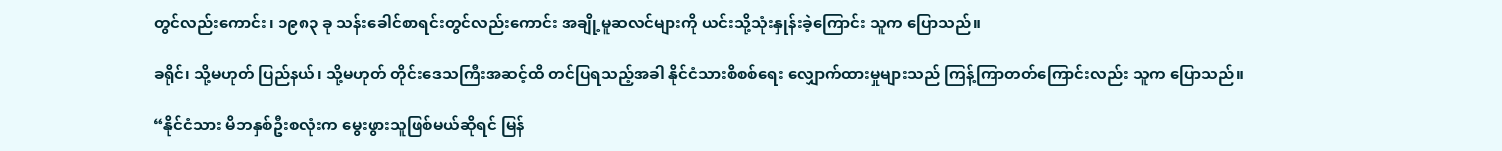တွင်လည်းကောင်း၊ ၁၉၈၃ ခု သန်းခေါင်စာရင်းတွင်လည်းကောင်း အချို့မူဆလင်များကို ယင်းသို့သုံးနှုန်းခဲ့ကြောင်း သူက ပြောသည်။

ခရိုင်၊ သို့မဟုတ် ပြည်နယ်၊ သို့မဟုတ် တိုင်းဒေသကြီးအဆင့်ထိ တင်ပြရသည့်အခါ နိုင်ငံသားစိစစ်ရေး လျှောက်ထားမှုများသည် ကြန့်ကြာတတ်ကြောင်းလည်း သူက ပြောသည်။

“နိုင်ငံသား မိဘနှစ်ဦးစလုံးက မွေးဖွားသူဖြစ်မယ်ဆိုရင် မြန်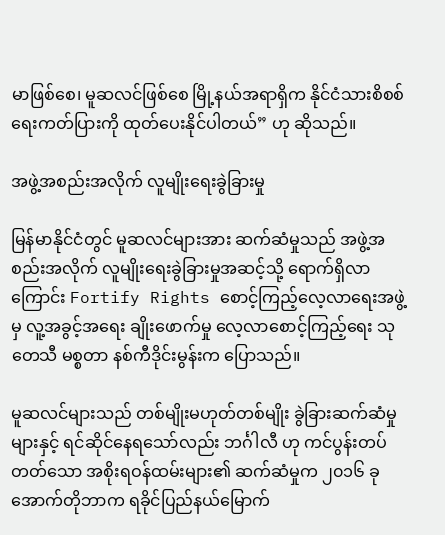မာဖြစ်စေ၊ မူဆလင်ဖြစ်စေ မြို့နယ်အရာရှိက နိုင်ငံသားစိစစ်ရေးကတ်ပြားကို ထုတ်ပေးနိုင်ပါတယ်” ဟု ဆိုသည်။

အဖွဲ့အစည်းအလိုက် လူမျိုးရေးခွဲခြားမှု

မြန်မာနိုင်ငံတွင် မူဆလင်များအား ဆက်ဆံမှုသည် အဖွဲ့အစည်းအလိုက် လူမျိုးရေးခွဲခြားမှုအဆင့်သို့ ရောက်ရှိလာကြောင်း Fortify Rights စောင့်ကြည့်လေ့လာရေးအဖွဲ့မှ လူ့အခွင့်အရေး ချိုးဖောက်မှု လေ့လာစောင့်ကြည့်ရေး သုတေသီ မစ္စတာ နစ်ကီဒိုင်းမွန်းက ပြောသည်။

မူဆလင်များသည် တစ်မျိုးမဟုတ်တစ်မျိုး ခွဲခြားဆက်ဆံမှုများနှင့် ရင်ဆိုင်နေရသော်လည်း ဘင်္ဂါလီ ဟု ကင်ပွန်းတပ်တတ်သော အစိုးရဝန်ထမ်းများ၏ ဆက်ဆံမှုက ၂၀၁၆ ခုအောက်တိုဘာက ရခိုင်ပြည်နယ်မြောက်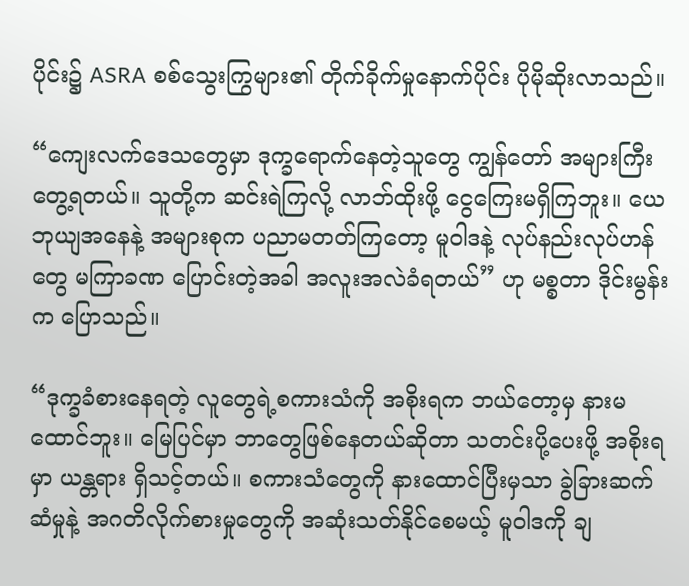ပိုင်း၌ ASRA စစ်သွေးကြွများ၏ တိုက်ခိုက်မှုနောက်ပိုင်း ပိုမိုဆိုးလာသည်။

“ကျေးလက်ဒေသတွေမှာ ဒုက္ခရောက်နေတဲ့သူတွေ ကျွန်တော် အများကြီး တွေ့ရတယ်။ သူတို့က ဆင်းရဲကြလို့ လာဘ်ထိုးဖို့ ငွေကြေးမရှိကြဘူး။ ယေဘုယျအနေနဲ့ အများစုက ပညာမတတ်ကြတော့ မူဝါဒနဲ့ လုပ်နည်းလုပ်ဟန်တွေ မကြာခဏ ပြောင်းတဲ့အခါ အလူးအလဲခံရတယ်” ဟု မစ္စတာ ဒိုင်းမွန်းက ပြောသည်။

“ဒုက္ခခံစားနေရတဲ့ လူတွေရဲ့စကားသံကို အစိုးရက ဘယ်တော့မှ နားမထောင်ဘူး။ မြေပြင်မှာ ဘာတွေဖြစ်နေတယ်ဆိုတာ သတင်းပို့ပေးဖို့ အစိုးရမှာ ယန္တရား ရှိသင့်တယ်။ စကားသံတွေကို နားထောင်ပြီးမှသာ ခွဲခြားဆက်ဆံမှုနဲ့ အဂတိလိုက်စားမှုတွေကို အဆုံးသတ်နိုင်စေမယ့် မူဝါဒကို ချ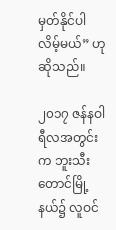မှတ်နိုင်ပါလိမ့်မယ်” ဟု ဆိုသည်။

၂၀၁၇ ဇန်နဝါရီလအတွင်းက ဘူးသီးတောင်မြို့နယ်၌ လူဝင်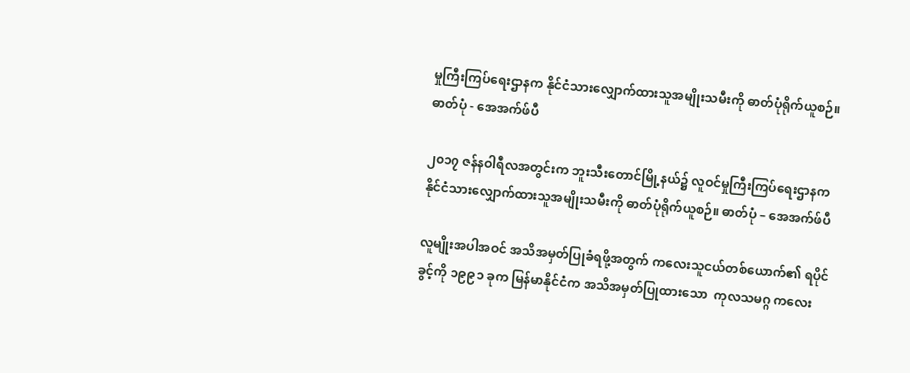မှုကြီးကြပ်ရေးဌာနက နိုင်ငံသားလျှောက်ထားသူအမျိုးသမီးကို ဓာတ်ပုံရိုက်ယူစဉ်။ ဓာတ်ပုံ - အေအက်ဖ်ပီ

၂၀၁၇ ဇန်နဝါရီလအတွင်းက ဘူးသီးတောင်မြို့နယ်၌ လူဝင်မှုကြီးကြပ်ရေးဌာနက နိုင်ငံသားလျှောက်ထားသူအမျိုးသမီးကို ဓာတ်ပုံရိုက်ယူစဉ်။ ဓာတ်ပုံ – အေအက်ဖ်ပီ

လူမျိုးအပါအဝင် အသိအမှတ်ပြုခံရဖို့အတွက် ကလေးသူငယ်တစ်ယောက်၏ ရပိုင်ခွင့်ကို ၁၉၉၁ ခုက မြန်မာနိုင်ငံက အသိအမှတ်ပြုထားသော  ကုလသမဂ္ဂ ကလေး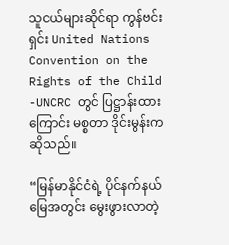သူငယ်များဆိုင်ရာ ကွန်ဗင်းရှင်း United Nations Convention on the Rights of the Child -UNCRC တွင် ပြဋ္ဌာန်းထားကြောင်း မစ္စတာ ဒိုင်းမွန်းက ဆိုသည်။

“မြန်မာနိုင်ငံရဲ့ ပိုင်နက်နယ်မြေအတွင်း မွေးဖွားလာတဲ့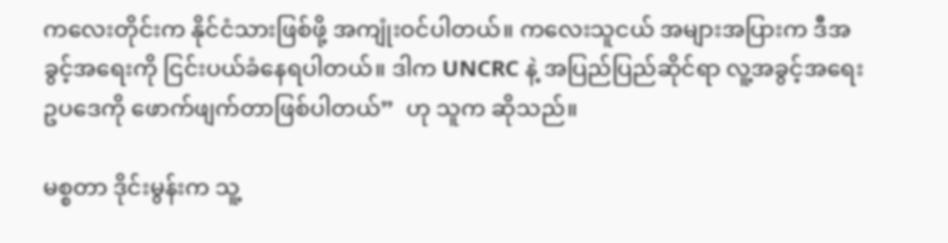ကလေးတိုင်းက နိုင်ငံသားဖြစ်ဖို့ အကျုံးဝင်ပါတယ်။ ကလေးသူငယ် အများအပြားက ဒီအခွင့်အရေးကို ငြင်းပယ်ခံနေရပါတယ်။ ဒါက UNCRC နဲ့ အပြည်ပြည်ဆိုင်ရာ လူ့အခွင့်အရေး ဥပဒေကို ဖောက်ဖျက်တာဖြစ်ပါတယ်”  ဟု သူက ဆိုသည်။

မစ္စတာ ဒိုင်းမွန်းက သူ့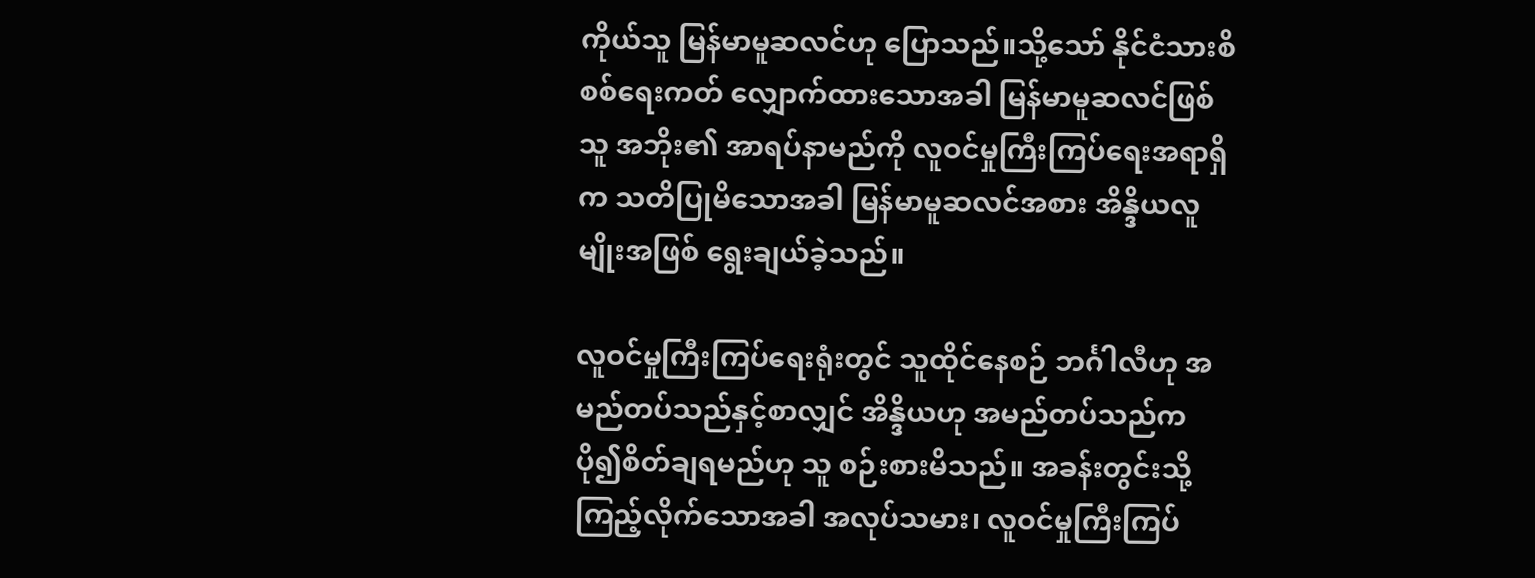ကိုယ်သူ မြန်မာမူဆလင်ဟု ပြောသည်။သို့သော် နိုင်ငံသားစိစစ်ရေးကတ် လျှောက်ထားသောအခါ မြန်မာမူဆလင်ဖြစ်သူ အဘိုး၏ အာရပ်နာမည်ကို လူဝင်မှုကြီးကြပ်ရေးအရာရှိက သတိပြုမိသောအခါ မြန်မာမူဆလင်အစား အိန္ဒိယလူမျိုးအဖြစ် ရွေးချယ်ခဲ့သည်။

လူဝင်မှုကြီးကြပ်ရေးရုံးတွင် သူထိုင်နေစဉ် ဘင်္ဂါလီဟု အမည်တပ်သည်နှင့်စာလျှင် အိန္ဒိယဟု အမည်တပ်သည်က ပို၍စိတ်ချရမည်ဟု သူ စဉ်းစားမိသည်။ အခန်းတွင်းသို့ ကြည့်လိုက်သောအခါ အလုပ်သမား၊ လူဝင်မှုကြီးကြပ်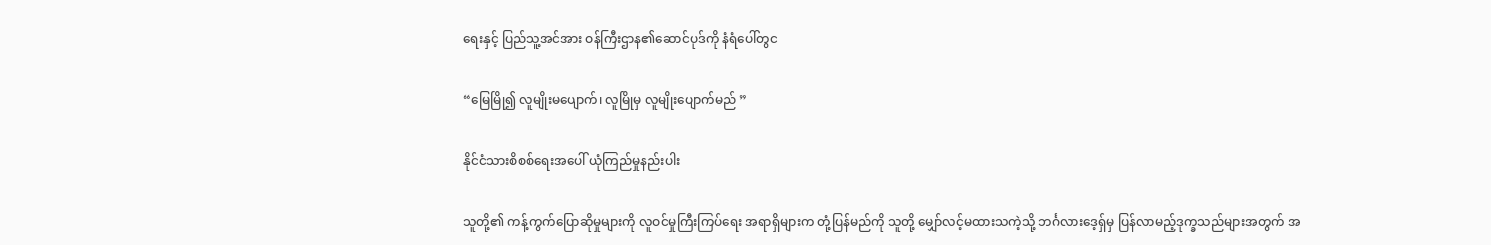ရေးနှင့် ပြည်သူ့အင်အား ဝန်ကြီးဌာန၏ဆောင်ပုဒ်ကို နံရံပေါ်တွင

“မြေမြို၍ လူမျိုးမပျောက်၊ လူမြိုမှ လူမျိုးပျောက်မည် ”

နိုင်ငံသားစိစစ်ရေးအပေါ် ယုံကြည်မှုနည်းပါး

သူတို့၏ ကန့်ကွက်ပြောဆိုမှုများကို လူဝင်မှုကြီးကြပ်ရေး အရာရှိများက တုံ့ပြန်မည်ကို သူတို့ မျှော်လင့်မထားသကဲ့သို့ ဘင်္ဂလားဒေ့ရှ်မှ ပြန်လာမည့်ဒုက္ခသည်များအတွက် အ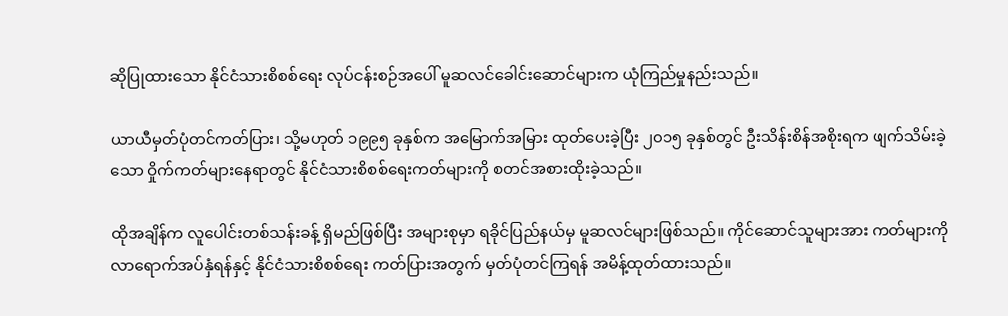ဆိုပြုထားသော နိုင်ငံသားစိစစ်ရေး လုပ်ငန်းစဉ်အပေါ် မူဆလင်ခေါင်းဆောင်များက ယုံကြည်မှုနည်းသည်။

ယာယီမှတ်ပုံတင်ကတ်ပြား၊ သို့မဟုတ် ၁၉၉၅ ခုနှစ်က အမြောက်အမြား ထုတ်ပေးခဲ့ပြီး ၂၀၁၅ ခုနှစ်တွင် ဦးသိန်းစိန်အစိုးရက ဖျက်သိမ်းခဲ့သော ဝှိုက်ကတ်များနေရာတွင် နိုင်ငံသားစိစစ်ရေးကတ်များကို စတင်အစားထိုးခဲ့သည်။

ထိုအချိန်က လူပေါင်းတစ်သန်းခန့် ရှိမည်ဖြစ်ပြီး အများစုမှာ ရခိုင်ပြည်နယ်မှ မူဆလင်များဖြစ်သည်။ ကိုင်ဆောင်သူများအား ကတ်များကို လာရောက်အပ်နှံရန်နှင့် နိုင်ငံသားစိစစ်ရေး ကတ်ပြားအတွက် မှတ်ပုံတင်ကြရန် အမိန့်ထုတ်ထားသည်။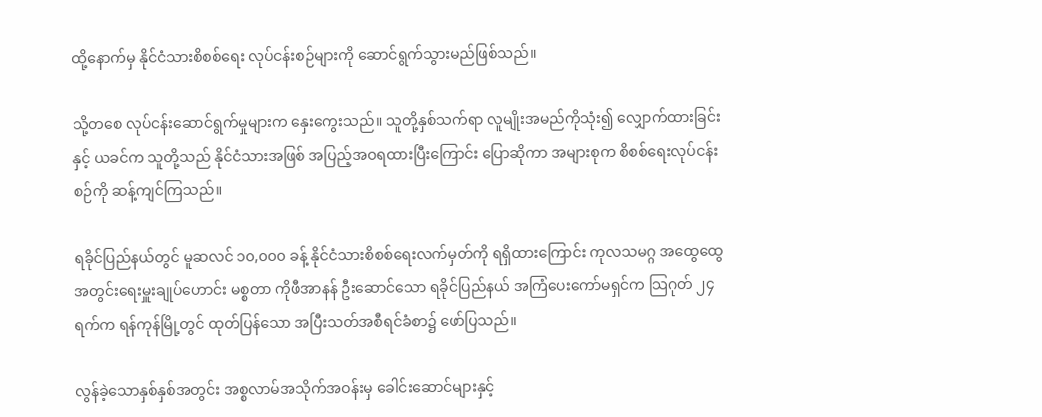ထို့နောက်မှ နိုင်ငံသားစိစစ်ရေး လုပ်ငန်းစဉ်များကို ဆောင်ရွက်သွားမည်ဖြစ်သည်။

သို့တစေ လုပ်ငန်းဆောင်ရွက်မှုများက နှေးကွေးသည်။ သူတို့နှစ်သက်ရာ လူမျိုးအမည်ကိုသုံး၍ လျှောက်ထားခြင်းနှင့် ယခင်က သူတို့သည် နိုင်ငံသားအဖြစ် အပြည့်အဝရထားပြီးကြောင်း ပြောဆိုကာ အများစုက စိစစ်ရေးလုပ်ငန်းစဉ်ကို ဆန့်ကျင်ကြသည်။

ရခိုင်ပြည်နယ်တွင် မူဆလင် ၁၀,၀၀၀ ခန့် နိုင်ငံသားစိစစ်ရေးလက်မှတ်ကို ရရှိထားကြောင်း ကုလသမဂ္ဂ အထွေထွေအတွင်းရေးမှူးချုပ်ဟောင်း မစ္စတာ ကိုဖီအာနန် ဦးဆောင်သော ရခိုင်ပြည်နယ် အကြံပေးကော်မရှင်က သြဂုတ် ၂၄ ရက်က ရန်ကုန်မြို့တွင် ထုတ်ပြန်သော အပြီးသတ်အစီရင်ခံစာ၌ ဖော်ပြသည်။

လွန်ခဲ့သောနှစ်နှစ်အတွင်း အစ္စလာမ်အသိုက်အဝန်းမှ ခေါင်းဆောင်များနှင့်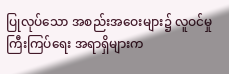ပြုလုပ်သော အစည်းအဝေးများ၌ လူဝင်မှုကြီးကြပ်ရေး အရာရှိများက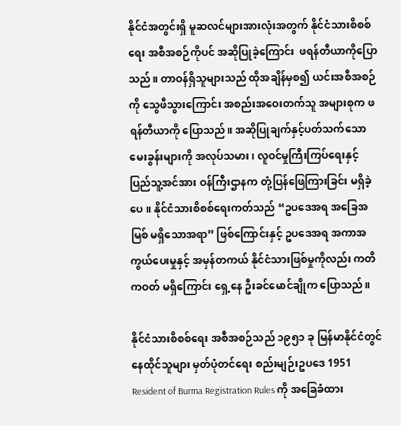နိုင်ငံအတွင်းရှိ မူဆလင်များအားလုံးအတွက် နိုင်ငံသားစိစစ်ရေး အစီအစဉ်ကိုပင် အဆိုပြုခဲ့ကြောင်း  ဖရန်တီယာကိုပြောသည်။ တာဝန်ရှိသူများသည် ထိုအချိန်မှစ၍ ယင်းအစီအစဉ်ကို သွေဖီသွားကြောင်း အစည်းအဝေးတက်သူ အများစုက ဖရန်တီယာကို ပြောသည်။ အဆိုပြုချက်နှင့်ပတ်သက်သော မေးခွန်းများကို အလုပ်သမား၊ လူဝင်မှုကြီးကြပ်ရေးနှင့် ပြည်သူ့အင်အား ဝန်ကြီးဌာနက တုံ့ပြန်ဖြေကြားခြင်း မရှိခဲ့ပေ။ နိုင်ငံသားစိစစ်ရေးကတ်သည် “ဥပဒေအရ အခြေအမြစ် မရှိသောအရာ” ဖြစ်ကြောင်းနှင့် ဥပဒေအရ အကာအကွယ်ပေးမှုနှင့် အမှန်တကယ် နိုင်ငံသားဖြစ်မှုကိုလည်း ကတိကဝတ် မရှိကြောင်း ရှေ့နေ ဦးခင်မောင်ချိုက ပြောသည်။

နိုင်ငံသားစိစစ်ရေး အစီအစဉ်သည် ၁၉၅၁ ခု မြန်မာနိုင်ငံတွင် နေထိုင်သူများ မှတ်ပုံတင်ရေး စည်းမျဉ်းဥပဒေ 1951 Resident of Burma Registration Rules ကို အခြေခံထား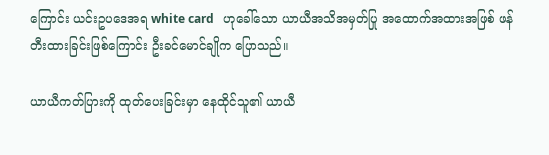ကြောင်း ယင်းဥပဒေအရ white card   ဟုခေါ်သော ယာယီအသိအမှတ်ပြု အထောက်အထားအဖြစ် ဖန်တီးထားခြင်းဖြစ်ကြောင်း ဦးခင်မောင်ချိုက ပြောသည်။

ယာယီကတ်ပြားကို ထုတ်ပေးခြင်းမှာ နေထိုင်သူ၏ ယာယီ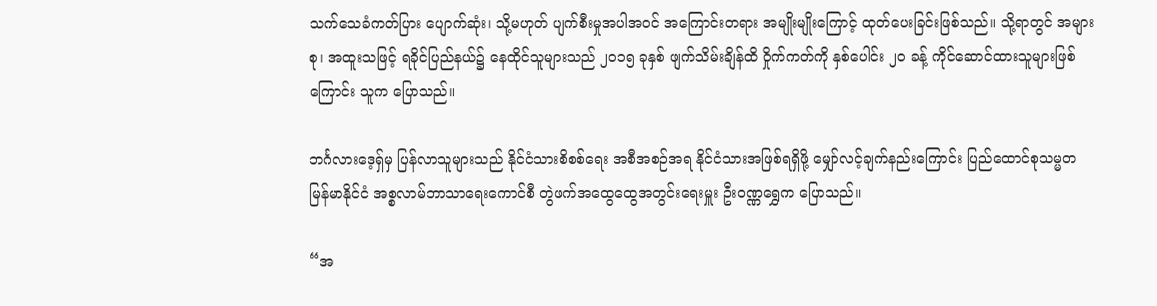သက်သေခံကတ်ပြား ပျောက်ဆုံး၊ သို့မဟုတ် ပျက်စီးမှုအပါအဝင် အကြောင်းတရား အမျိုးမျိုးကြောင့် ထုတ်ပေးခြင်းဖြစ်သည်။ သို့ရာတွင် အများစု၊ အထူးသဖြင့် ရခိုင်ပြည်နယ်၌ နေထိုင်သူများသည် ၂၀၁၅ ခုနှစ် ဖျက်သိမ်းချိန်ထိ ဝှိုက်ကတ်ကို နှစ်ပေါင်း ၂၀ ခန့် ကိုင်ဆောင်ထားသူများဖြစ်ကြောင်း သူက ပြောသည်။

ဘင်္ဂလားဒေ့ရှ်မှ ပြန်လာသူများသည် နိုင်ငံသားစိစစ်ရေး အစီအစဉ်အရ နိုင်ငံသားအဖြစ်ရရှိဖို့ မျှော်လင့်ချက်နည်းကြောင်း ပြည်ထောင်စုသမ္မတ မြန်မာနိုင်ငံ အစ္စလာမ်ဘာသာရေးကောင်စီ တွဲဖက်အထွေထွေအတွင်းရေးမှူး ဦးဝဏ္ဏရွှေက ပြောသည်။

“အ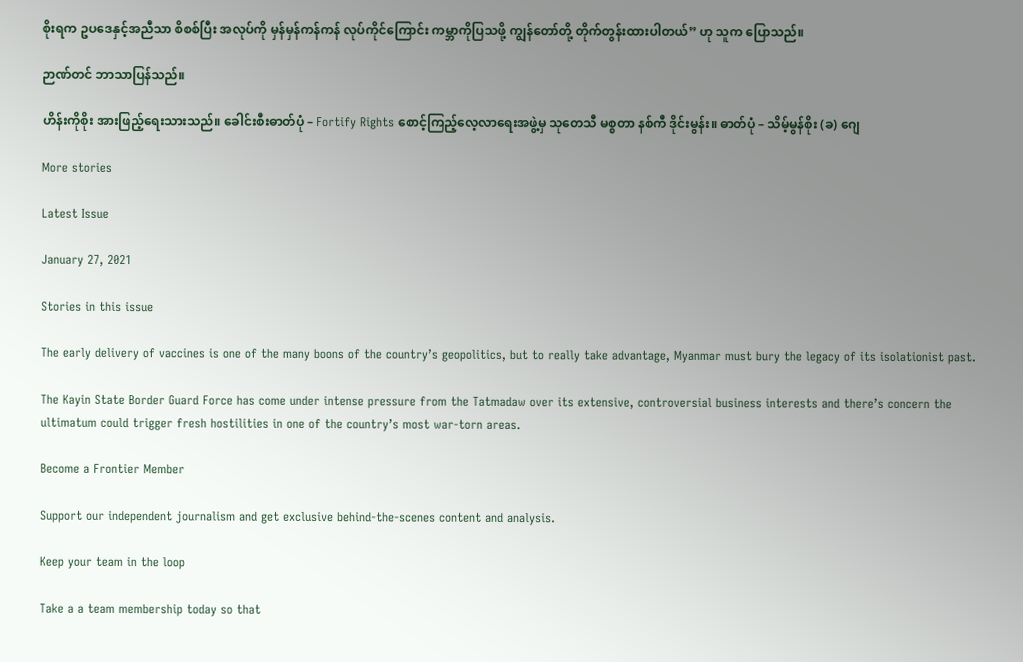စိုးရက ဥပဒေနှင့်အညီသာ စိစစ်ပြီး အလုပ်ကို မှန်မှန်ကန်ကန် လုပ်ကိုင်ကြောင်း ကမ္ဘာကိုပြသဖို့ ကျွန်တော်တို့ တိုက်တွန်းထားပါတယ်” ဟု သူက ပြောသည်။

ဉာဏ်တင် ဘာသာပြန်သည်။

ဟိန်းကိုစိုး အားဖြည့်ရေးသားသည်။ ခေါင်းစီးဓာတ်ပုံ – Fortify Rights စောင့်ကြည့်လေ့လာရေးအဖွဲ့မှ သုတေသီ မစ္စတာ နစ်ကီ ဒိုင်းမွန်း။ ဓာတ်ပုံ – သိမ့်မွန်စိုး (ခ) ဂျေ

More stories

Latest Issue

January 27, 2021

Stories in this issue

The early delivery of vaccines is one of the many boons of the country’s geopolitics, but to really take advantage, Myanmar must bury the legacy of its isolationist past.

The Kayin State Border Guard Force has come under intense pressure from the Tatmadaw over its extensive, controversial business interests and there’s concern the ultimatum could trigger fresh hostilities in one of the country’s most war-torn areas.

Become a Frontier Member

Support our independent journalism and get exclusive behind-the-scenes content and analysis.

Keep your team in the loop

Take a a team membership today so that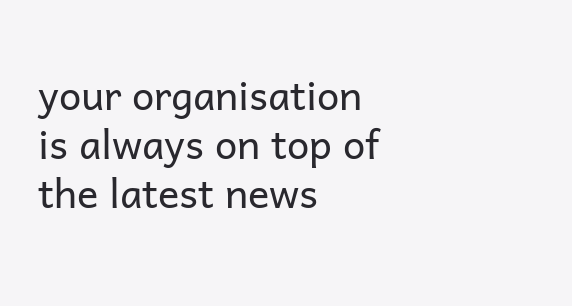your organisation is always on top of the latest news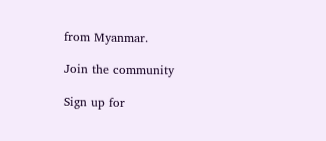from Myanmar.

Join the community

Sign up for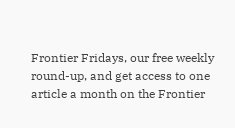Frontier Fridays, our free weekly round-up, and get access to one article a month on the Frontier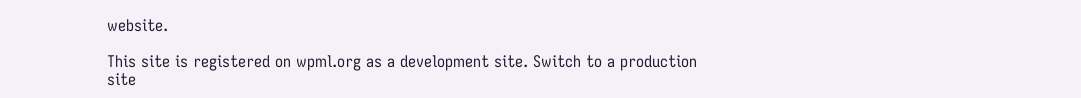website.

This site is registered on wpml.org as a development site. Switch to a production site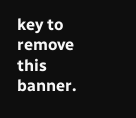key to remove this banner.